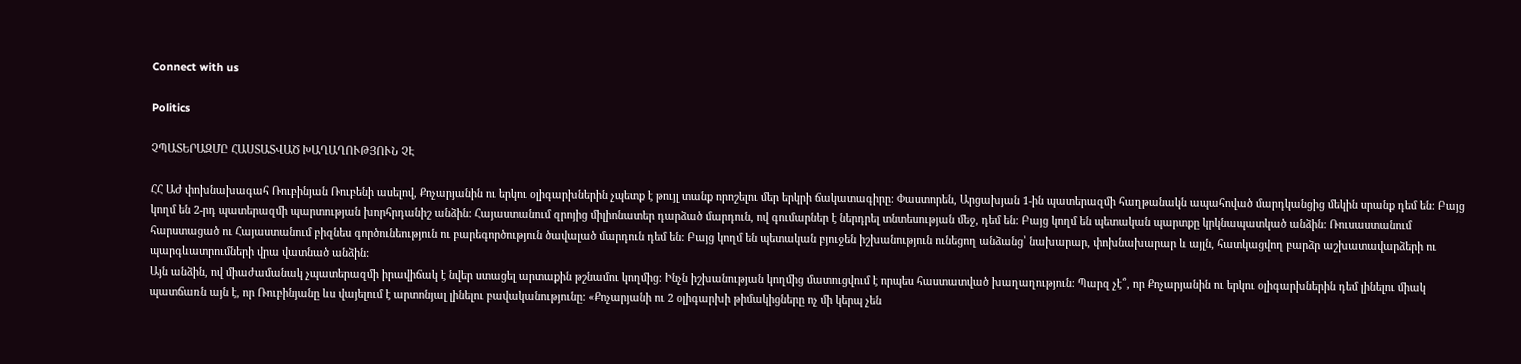Connect with us

Politics

ՉՊԱՏԵՐԱԶՄԸ ՀԱՍՏԱՏՎԱԾ ԽԱՂԱՂՈՒԹՅՈՒՆ ՉԷ

ՀՀ ԱԺ փոխնախագահ Ռուբինյան Ռուբենի ասելով, Քոչարյանին ու երկու օլիգարխներին չպետք է թույլ տանք որոշելու մեր երկրի ճակատագիրը: Փաստորեն, Արցախյան 1-ին պատերազմի հաղթանակն ապահոված մարդկանցից մեկին սրանք դեմ են: Բայց կողմ են 2-րդ պատերազմի պարտության խորհրդանիշ անձին: Հայաստանում զրոյից միլիոնատեր դարձած մարդուն, ով գումարներ է ներդրել տնտեսության մեջ, դեմ են: Բայց կողմ են պետական պարտքը կրկնապատկած անձին: Ռուսաստանում հարստացած ու Հայաստանում բիզնես գործունեություն ու բարեգործություն ծավալած մարդուն դեմ են: Բայց կողմ են պետական բյուջեն իշխանություն ունեցող անձանց՝ նախարար, փոխնախարար և այլն, հատկացվող բարձր աշխատավարձերի ու պարգևատրումների վրա վատնած անձին:
Այն անձին, ով միաժամանակ չպատերազմի իրավիճակ է նվեր ստացել արտաքին թշնամու կողմից: Ինչն իշխանության կողմից մատուցվում է որպես հաստատված խաղաղություն: Պարզ չէ՞, որ Քոչարյանին ու երկու օլիգարխներին դեմ լինելու միակ պատճառն այն է, որ Ռուբինյանը ևս վայելում է արտոնյալ լինելու բավականությունը: «Քոչարյանի ու 2 օլիգարխի թիմակիցները ոչ մի կերպ չեն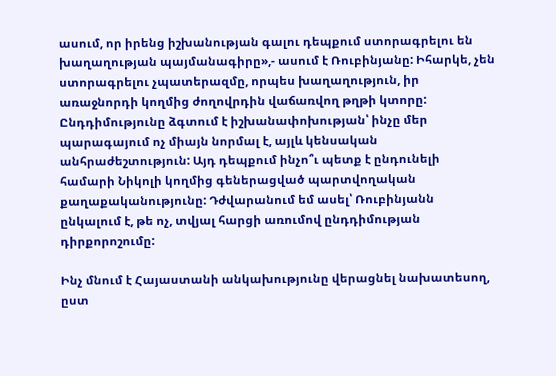ասում, որ իրենց իշխանության գալու դեպքում ստորագրելու են խաղաղության պայմանագիրը»,- ասում է Ռուբինյանը: Իհարկե, չեն ստորագրելու չպատերազմը, որպես խաղաղություն, իր առաջնորդի կողմից ժողովրդին վաճառվող թղթի կտորը: Ընդդիմությունը ձգտում է իշխանափոխության՝ ինչը մեր պարագայում ոչ միայն նորմալ է, այլև կենսական անհրաժեշտություն: Այդ դեպքում ինչո՞ւ պետք է ընդունելի համարի Նիկոլի կողմից գեներացված պարտվողական քաղաքականությունը: Դժվարանում եմ ասել՝ Ռուբինյանն ընկալում է, թե ոչ, տվյալ հարցի առումով ընդդիմության դիրքորոշումը:

Ինչ մնում է Հայաստանի անկախությունը վերացնել նախատեսող, ըստ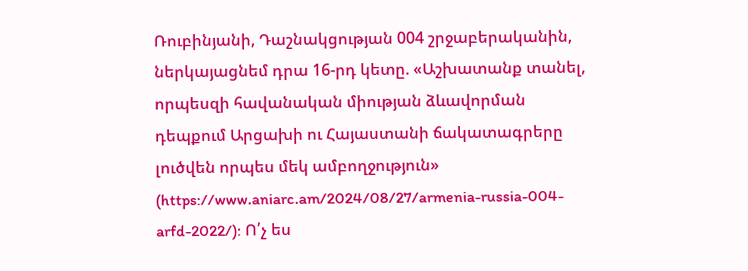Ռուբինյանի, Դաշնակցության 004 շրջաբերականին, ներկայացնեմ դրա 16-րդ կետը. «Աշխատանք տանել, որպեսզի հավանական միության ձևավորման դեպքում Արցախի ու Հայաստանի ճակատագրերը լուծվեն որպես մեկ ամբողջություն» (https://www.aniarc.am/2024/08/27/armenia-russia-004-arfd-2022/): Ո՛չ ես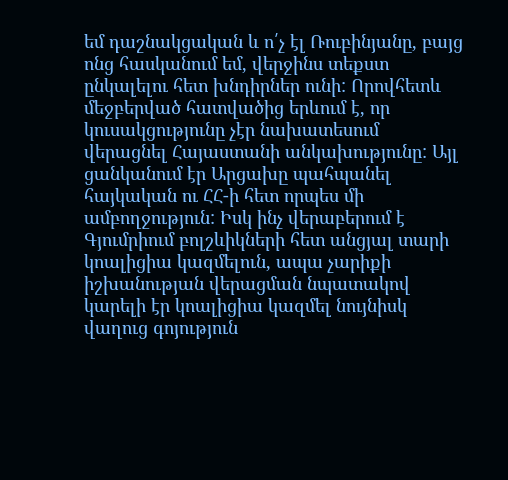եմ դաշնակցական և ո՛չ էլ Ռուբինյանը, բայց ոնց հասկանում եմ, վերջինս տեքստ ընկալելու հետ խնդիրներ ունի: Որովհետև մեջբերված հատվածից երևում է, որ կուսակցությունը չէր նախատեսում վերացնել Հայաստանի անկախությունը: Այլ ցանկանում էր Արցախը պահպանել հայկական ու ՀՀ-ի հետ որպես մի ամբողջություն: Իսկ ինչ վերաբերում է Գյումրիում բոլշևիկների հետ անցյալ տարի կոալիցիա կազմելուն, ապա չարիքի իշխանության վերացման նպատակով կարելի էր կոալիցիա կազմել նույնիսկ վաղուց գոյություն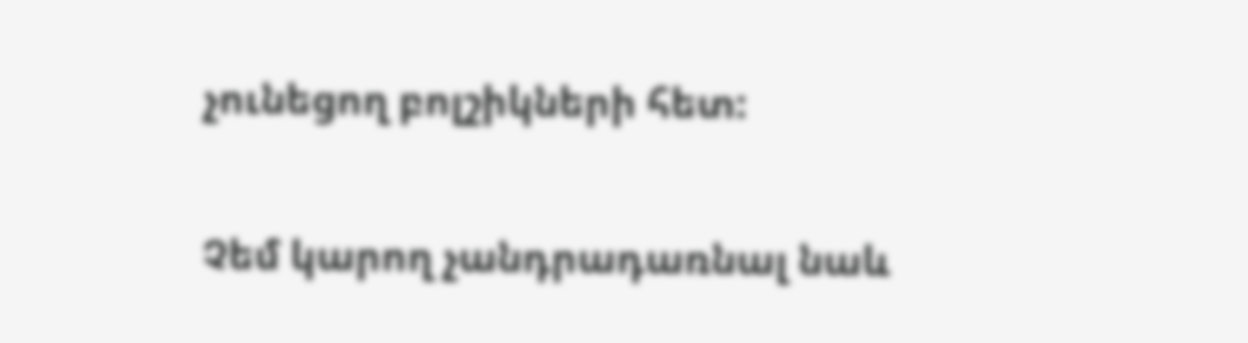չունեցող բոլշիկների հետ:

Չեմ կարող չանդրադառնալ նաև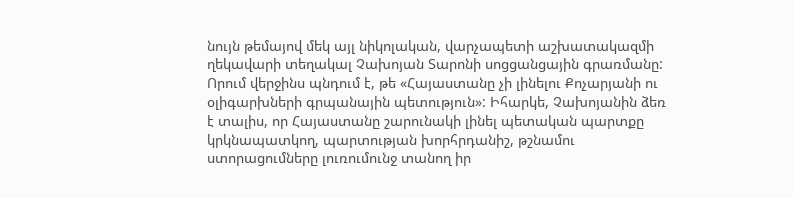նույն թեմայով մեկ այլ նիկոլական, վարչապետի աշխատակազմի ղեկավարի տեղակալ Չախոյան Տարոնի սոցցանցային գրառմանը: Որում վերջինս պնդում է, թե «Հայաստանը չի լինելու Քոչարյանի ու օլիգարխների գրպանային պետություն»: Իհարկե, Չախոյանին ձեռ է տալիս, որ Հայաստանը շարունակի լինել պետական պարտքը կրկնապատկող, պարտության խորհրդանիշ, թշնամու ստորացումները լուռումունջ տանող իր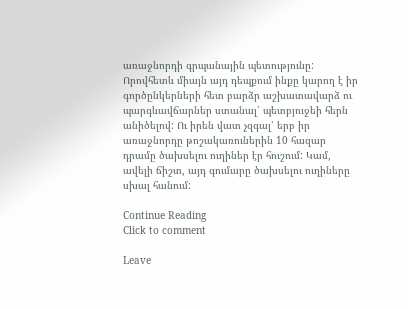առաջնորդի գրպանային պետությունը: Որովհետև միայն այդ դեպքում ինքը կարող է իր գործընկերների հետ բարձր աշխատավարձ ու պարգևավճարներ ստանալ՝ պետբյուջեի հերն անիծելով: Ու իրեն վատ չզգալ՝ երբ իր առաջնորդը թոշակառուներին 10 հազար դրամը ծախսելու ուղիներ էր հուշում: Կամ, ավելի ճիշտ, այդ գումարը ծախսելու ուղիները սխալ հանում:

Continue Reading
Click to comment

Leave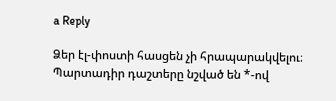a Reply

Ձեր էլ-փոստի հասցեն չի հրապարակվելու։ Պարտադիր դաշտերը նշված են *-ով